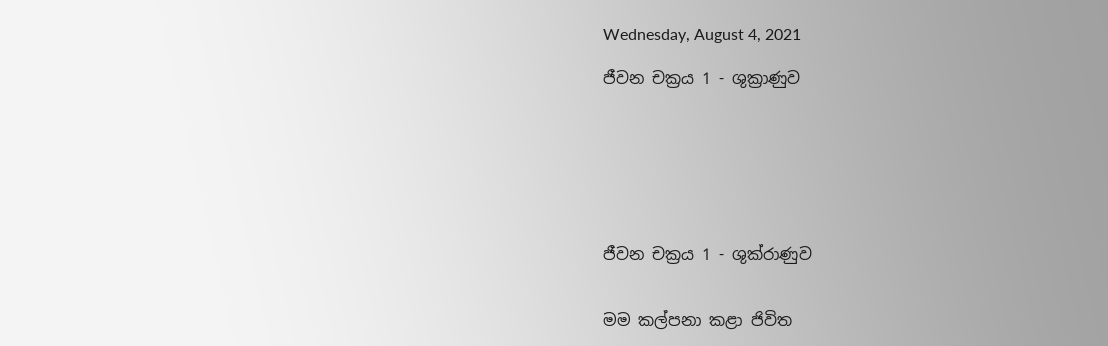Wednesday, August 4, 2021

ජීවන චක්‍රය 1 - ශුක්‍රාණුව







ජීවන චක්‍රය 1 - ශුක්රාණුව


මම කල්පනා කළා ජිවිත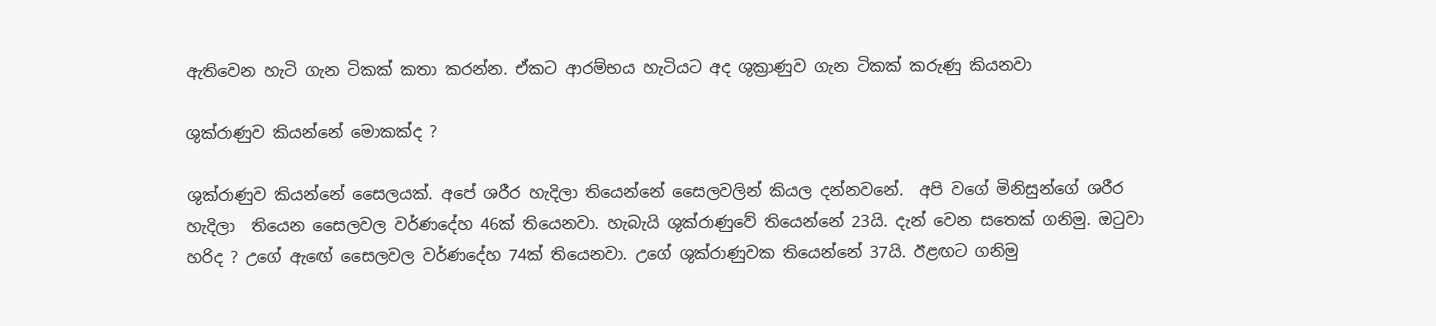ඇතිවෙන හැටි ගැන ටිකක් කතා කරන්න. ඒකට ආරම්භය හැටියට අද ශුක්‍රාණුව ගැන ටිකක් කරුණු කියනවා

ශුක්රාණුව කියන්නේ මොකක්ද ?

ශුක්රාණුව කියන්නේ සෛලයක්. අපේ ශරීර හැදිලා තියෙන්නේ සෛලවලින් කියල දන්නවනේ.  අපි වගේ මිනිසුන්ගේ ශරීර හැදිලා  තියෙන සෛලවල වර්ණදේහ 46ක් තියෙනවා. හැබැයි ශුක්රාණුවේ තියෙන්නේ 23යි. දැන් වෙන සතෙක් ගනිමු. ඔටුවා හරිද ? උගේ ඇඟේ සෛලවල වර්ණදේහ 74ක් තියෙනවා. උගේ ශුක්රාණුවක තියෙන්නේ 37යි. ඊළඟට ගනිමු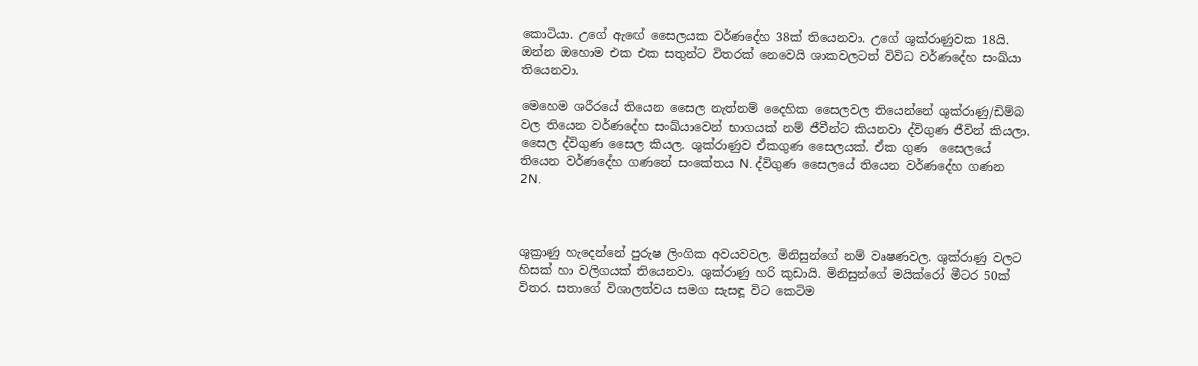කොටියා. උගේ ඇඟේ සෛලයක වර්ණදේහ 38ක් තියෙනවා. උගේ ශුක්රාණුවක 18යි. ඔන්න ඔහොම එක එක සතුන්ට විතරක් නෙවෙයි ශාකවලටත් විවිධ වර්ණදේහ සංඛ්යා තියෙනවා.

මෙහෙම ශරීරයේ තියෙන සෛල නැත්නම් දෛහික සෛලවල තියෙන්නේ ශුක්රාණු/ඩිම්බ වල තියෙන වර්ණදේහ සංඛ්යාවෙන් භාගයක් නම් ජීවීන්ට කියනවා ද්විගුණ ජීවින් කියලා. සෛල ද්විගුණ සෛල කියල. ශුක්රාණුව ඒකගුණ සෛලයක්. ඒක ගුණ  සෛලයේ තියෙන වර්ණදේහ ගණනේ සංකේතය N. ද්විගුණ සෛලයේ තියෙන වර්ණදේහ ගණන 2N.



ශුක්‍රාණු හැදෙන්නේ පුරුෂ ලිංගික අවයවවල. මිනිසුන්ගේ නම් වෘෂණවල. ශුක්රාණු වලට හිසක් හා වලිගයක් තියෙනවා. ශුක්රාණු හරි කුඩායි. මිනිසුන්ගේ මයික්රෝ මීටර 50ක් විතර. සතාගේ විශාලත්වය සමග සැසඳූ විට කෙටිම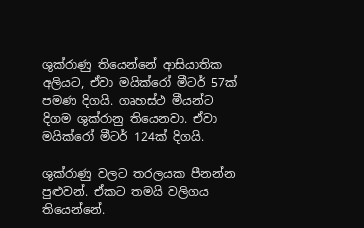ශුක්රාණු තියෙන්නේ ආසියාතික අලියට, ඒවා මයික්රෝ මීටර් 57ක් පමණ දිගයි. ගෘහස්ථ මීයන්ට දිගම ශුක්රානු තියෙනවා. ඒවා මයික්රෝ මීටර් 124ක් දිගයි.

ශුක්රාණු වලට තරලයක පීනන්න පුළුවන්. ඒකට තමයි වලිගය තියෙන්නේ.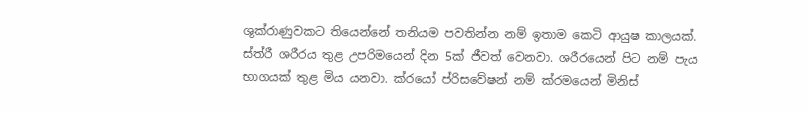ශුක්රාණුවකට තියෙන්නේ තනියම පවතින්න නම් ඉතාම කෙටි ආයුෂ කාලයක්. ස්ත්රී ශරීරය තුළ උපරිමයෙන් දින 5ක් ජීවත් වෙනවා. ශරීරයෙන් පිට නම් පැය භාගයක් තුළ මිය යනවා. ක්රයෝ ප්රිසවේෂන් නම් ක්රමයෙන් මිනිස්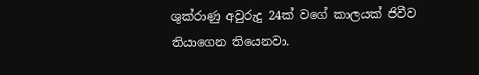ශුක්රාණු අවුරුදු 24ක් වගේ කාලයක් ජිවීව තියාගෙන තියෙනවා.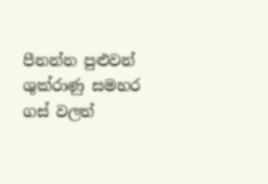පීනන්න පුළුවන් ශුක්රාණු සමහර ගස් වලත්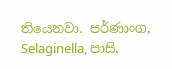තියෙනවා. පර්ණාංග, Selaginella, පාසි,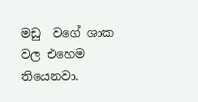මඩු  වගේ ශාක වල එහෙම තියෙනවා.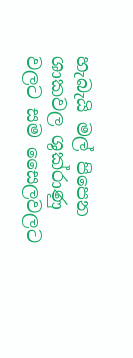හැබැයි මල් පිපෙන ශාකවල ශුක්රාණු වලට සම සෛලවලට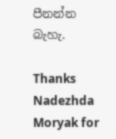පීනන්න බැහැ.

Thanks Nadezhda Moryak for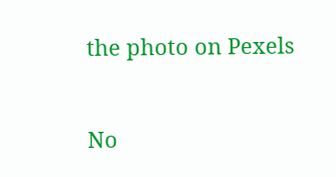the photo on Pexels


No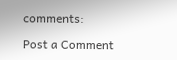comments:

Post a Comment